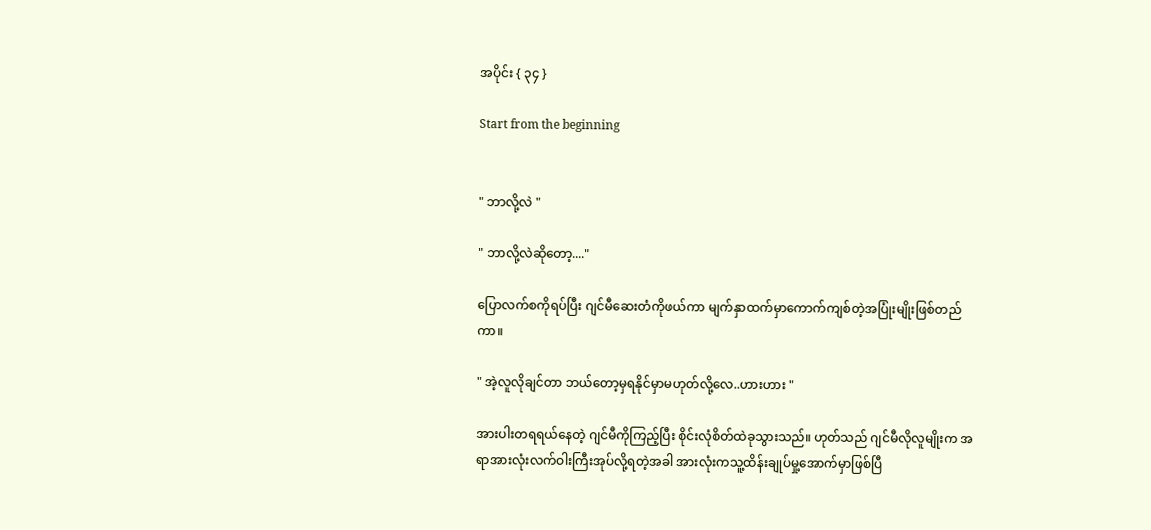အပိုင်း { ၃၄ }

Start from the beginning


" ဘာလို့လဲ "

" ဘာလို့လဲဆိုတော့...."

ပြောလက်စကိုရပ်ပြီး ဂျင်မီဆေးတံကိုဖယ်ကာ မျက်နှာထက်မှာကောက်ကျစ်တဲ့အပြုံးမျိုးဖြစ်တည်ကာ။

" အဲ့လူလိုချင်တာ ဘယ်တော့မှရနိုင်မှာမဟုတ်လို့လေ..ဟားဟား "

အားပါးတရရယ်နေတဲ့ ဂျင်မီကိုကြည့်ပြီး စိုင်းလုံစိတ်ထဲခုသွားသည်။ ဟုတ်သည် ဂျင်မီလိုလူမျိုးက အရာအားလုံးလက်ဝါးကြီးအုပ်လို့ရတဲ့အခါ အားလုံးကသူ့ထိန်းချုပ်မှု့အောက်မှာဖြစ်ပြီ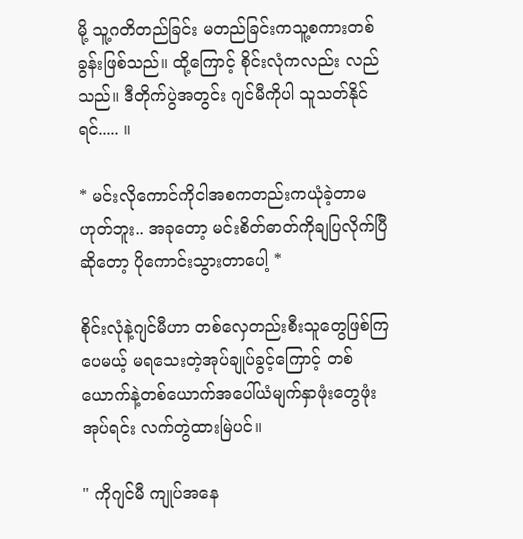မို့ သူ့ဂတိတည်ခြင်း မတည်ခြင်းကသူ့စကားတစ်ခွန်းဖြစ်သည်။ ထို့ကြောင့် စိုင်းလုံကလည်း လည်သည်။ ဒီတိုက်ပွဲအတွင်း ဂျင်မီကိုပါ သူသတ်နိုင်ရင်..... ။

* မင်းလိုကောင်ကိုငါအစကတည်းကယုံခဲ့တာမဟုတ်ဘူး.. အခုတော့ မင်းစိတ်ဓာတ်ကိုချပြလိုက်ပြီဆိုတော့ ပိုကောင်းသွားတာပေါ့ *

စိုင်းလုံနဲ့ဂျင်မီဟာ တစ်လှေတည်းစီးသူတွေဖြစ်ကြပေမယ့် မရသေးတဲ့အုပ်ချုပ်ခွင့်ကြောင့် တစ်ယောက်နဲ့တစ်ယောက်အပေါ်ယံမျက်နှာဖုံးတွေဖုံးအုပ်ရင်း လက်တွဲထားမြဲပင်။

" ကိုဂျင်မီ ကျုပ်အနေ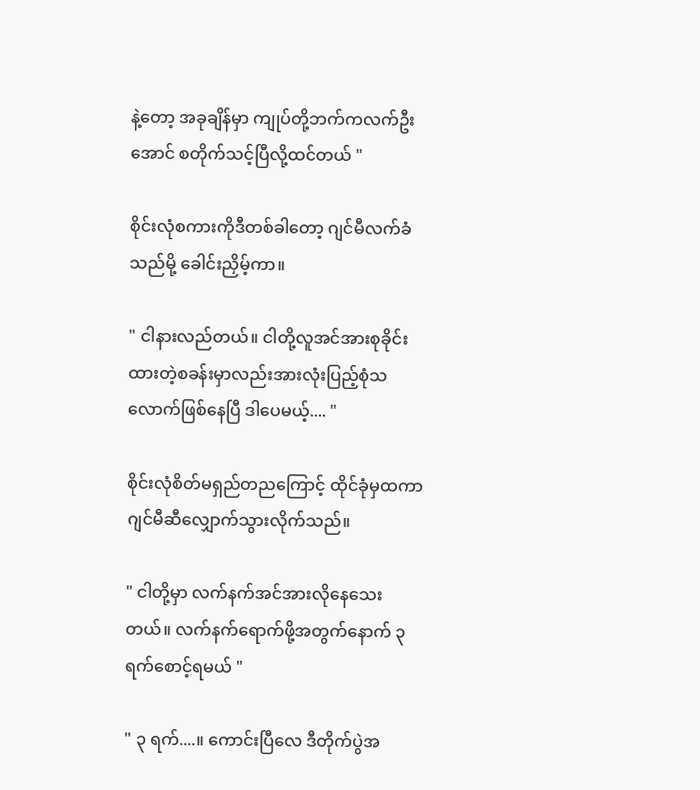နဲ့တော့ အခုချိန်မှာ ကျုပ်တို့ဘက်ကလက်ဦးအောင် စတိုက်သင့်ပြီလို့ထင်တယ် "

စိုင်းလုံစကားကိုဒီတစ်ခါတော့ ဂျင်မီလက်ခံသည်မို့ ခေါင်းညှိမ့်ကာ။

" ငါနားလည်တယ်။ ငါတို့လူအင်အားစုခိုင်းထားတဲ့စခန်းမှာလည်းအားလုံးပြည့်စုံသလောက်ဖြစ်နေပြီ ဒါပေမယ့်.... "

စိုင်းလုံစိတ်မရှည်တညကြောင့် ထိုင်ခုံမှထကာ ဂျင်မီဆီလျှောက်သွားလိုက်သည်။

" ငါတို့မှာ လက်နက်အင်အားလိုနေသေးတယ်။ လက်နက်ရောက်ဖို့အတွက်နောက် ၃ ရက်စောင့်ရမယ် "

" ၃ ရက်....။ ကောင်းပြီလေ ဒီတိုက်ပွဲအ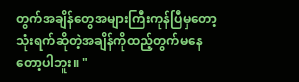တွက်အချိန်တွေအများကြီးကုန်ပြီမှတော့ သုံးရက်ဆိုတဲ့အချိန်ကိုထည့်တွက်မနေတော့ပါဘူး။ "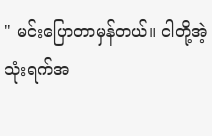" မင်းပြောတာမှန်တယ်။ ငါတို့အဲ့သုံးရက်အ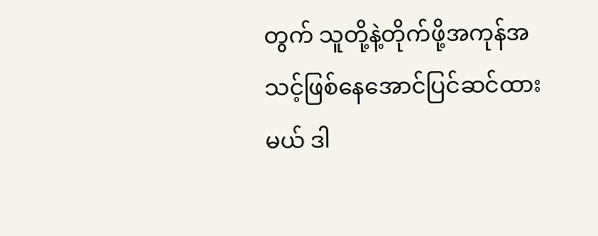တွက် သူတို့နဲ့တိုက်ဖို့အကုန်အသင့်ဖြစ်နေအောင်ပြင်ဆင်ထားမယ် ဒါ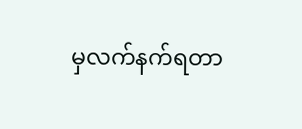မှလက်နက်ရတာ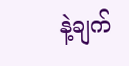နဲ့ချက်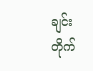ချင်းတိုက်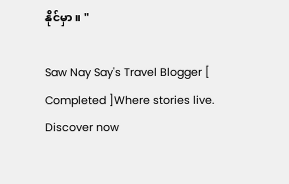နိုင်မှာ။ "

Saw Nay Say's Travel Blogger [ Completed ]Where stories live. Discover now